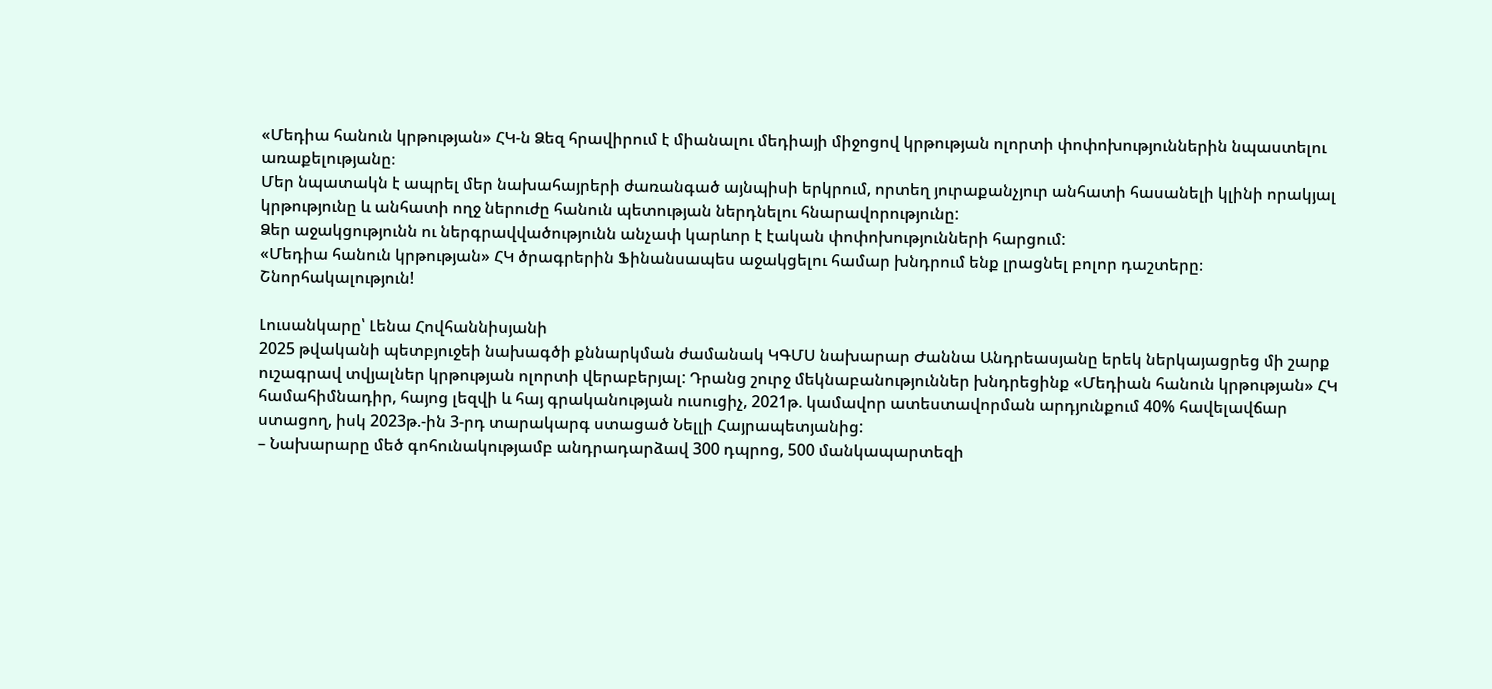«Մեդիա հանուն կրթության» ՀԿ-ն Ձեզ հրավիրում է միանալու մեդիայի միջոցով կրթության ոլորտի փոփոխություններին նպաստելու առաքելությանը։
Մեր նպատակն է ապրել մեր նախահայրերի ժառանգած այնպիսի երկրում, որտեղ յուրաքանչյուր անհատի հասանելի կլինի որակյալ կրթությունը և անհատի ողջ ներուժը հանուն պետության ներդնելու հնարավորությունը:
Ձեր աջակցությունն ու ներգրավվածությունն անչափ կարևոր է էական փոփոխությունների հարցում:
«Մեդիա հանուն կրթության» ՀԿ ծրագրերին Ֆինանսապես աջակցելու համար խնդրում ենք լրացնել բոլոր դաշտերը։
Շնորհակալություն!

Լուսանկարը՝ Լենա Հովհաննիսյանի
2025 թվականի պետբյուջեի նախագծի քննարկման ժամանակ ԿԳՄՍ նախարար Ժաննա Անդրեասյանը երեկ ներկայացրեց մի շարք ուշագրավ տվյալներ կրթության ոլորտի վերաբերյալ: Դրանց շուրջ մեկնաբանություններ խնդրեցինք «Մեդիան հանուն կրթության» ՀԿ համահիմնադիր, հայոց լեզվի և հայ գրականության ուսուցիչ, 2021թ. կամավոր ատեստավորման արդյունքում 40% հավելավճար ստացող, իսկ 2023թ.-ին 3-րդ տարակարգ ստացած Նելլի Հայրապետյանից:
– Նախարարը մեծ գոհունակությամբ անդրադարձավ 300 դպրոց, 500 մանկապարտեզի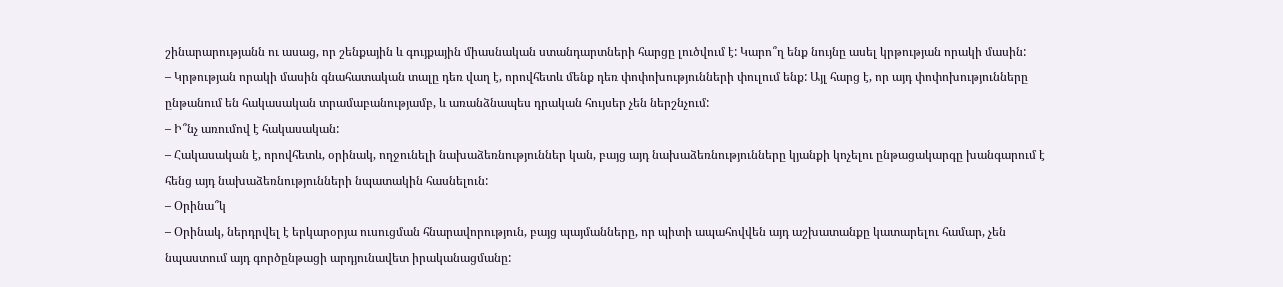շինարարությանն ու ասաց, որ շենքային և գույքային միասնական ստանդարտների հարցը լուծվում է: Կարո՞ղ ենք նույնը ասել կրթության որակի մասին:
– Կրթության որակի մասին գնահատական տալը դեռ վաղ է, որովհետև մենք դեռ փոփոխությունների փուլում ենք: Այլ հարց է, որ այդ փոփոխությունները ընթանում են հակասական տրամաբանությամբ, և առանձնապես դրական հույսեր չեն ներշնչում:
– Ի՞նչ առումով է հակասական:
– Հակասական է, որովհետև, օրինակ, ողջունելի նախաձեռնություններ կան, բայց այդ նախաձեռնությունները կյանքի կոչելու ընթացակարգը խանգարում է հենց այդ նախաձեռնությունների նպատակին հասնելուն:
– Օրինա՞կ
– Օրինակ, ներդրվել է երկարօրյա ուսուցման հնարավորություն, բայց պայմանները, որ պիտի ապահովվեն այդ աշխատանքը կատարելու համար, չեն նպաստում այդ գործընթացի արդյունավետ իրականացմանը: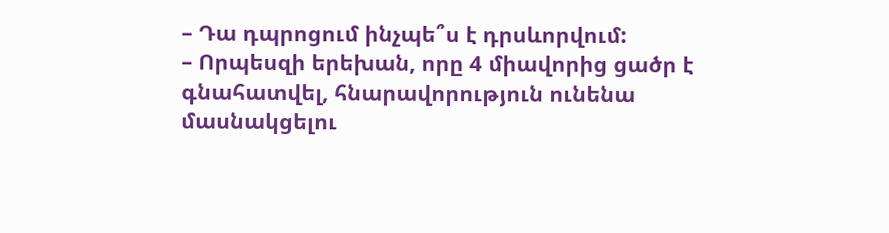– Դա դպրոցում ինչպե՞ս է դրսևորվում:
– Որպեսզի երեխան, որը 4 միավորից ցածր է գնահատվել, հնարավորություն ունենա մասնակցելու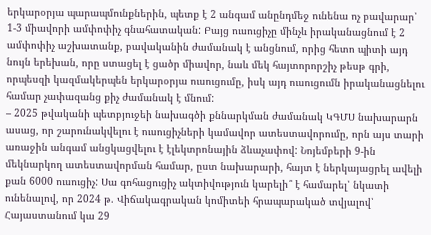երկարօրյա պարապմունքներին, պետք է 2 անգամ անընդմեջ ունենա ոչ բավարար՝ 1-3 միավորի ամփոփիչ գնահատական: Բայց ուսուցիչը մինչև իրականացնում է 2 ամփոփիչ աշխատանք, բավականին ժամանակ է անցնում, որից հետո պիտի այդ նույն երեխան, որը ստացել է ցածր միավոր, նաև մեկ հայտորորշիչ թեսթ գրի, որպեսզի կազմակերպեն երկարօրյա ուսուցումը, իսկ այդ ուսուցումն իրականացնելու համար չափազանց քիչ ժամանակ է մնում:
– 2025 թվականի պետբյուջեի նախագծի քննարկման ժամանակ ԿԳՄՍ նախարարն ասաց, որ շարունակվելու է ուսուցիչների կամավոր ատեստավորումը, որն այս տարի առաջին անգամ անցկացվելու է էլեկտրոնային ձևաչափով: Նոյեմբերի 9-ին մեկնարկող ատեստավորման համար, ըստ նախարարի, հայտ է ներկայացրել ավելի քան 6000 ուսուցիչ: Սա գոհացուցիչ ակտիվություն կարելի՞ է համարել՝ նկատի ունենալով, որ 2024 թ. Վիճակագրական կոմիտեի հրապարակած տվյալով՝ Հայաստանում կա 29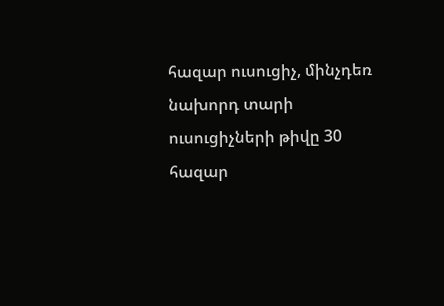հազար ուսուցիչ, մինչդեռ նախորդ տարի ուսուցիչների թիվը 30 հազար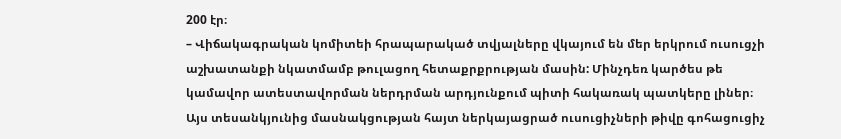200 էր։
– Վիճակագրական կոմիտեի հրապարակած տվյալները վկայում են մեր երկրում ուսուցչի աշխատանքի նկատմամբ թուլացող հետաքրքրության մասին: Մինչդեռ կարծես թե կամավոր ատեստավորման ներդրման արդյունքում պիտի հակառակ պատկերը լիներ։ Այս տեսանկյունից մասնակցության հայտ ներկայացրած ուսուցիչների թիվը գոհացուցիչ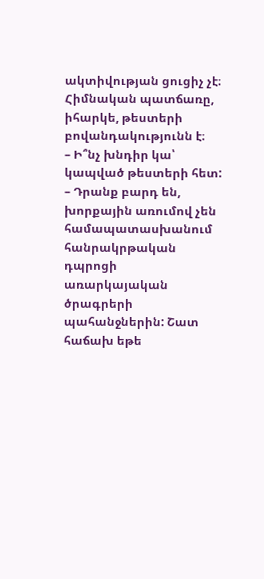ակտիվության ցուցիչ չէ։ Հիմնական պատճառը, իհարկե, թեստերի բովանդակությունն է։
– Ի՞նչ խնդիր կա՝ կապված թեստերի հետ:
– Դրանք բարդ են, խորքային առումով չեն համապատասխանում հանրակրթական դպրոցի առարկայական ծրագրերի պահանջներին: Շատ հաճախ եթե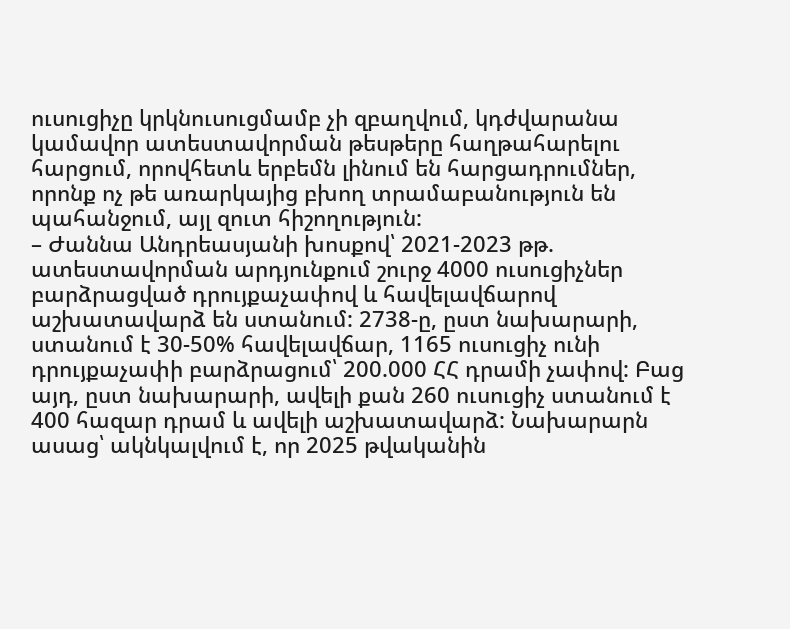ուսուցիչը կրկնուսուցմամբ չի զբաղվում, կդժվարանա կամավոր ատեստավորման թեսթերը հաղթահարելու հարցում, որովհետև երբեմն լինում են հարցադրումներ, որոնք ոչ թե առարկայից բխող տրամաբանություն են պահանջում, այլ զուտ հիշողություն:
– Ժաննա Անդրեասյանի խոսքով՝ 2021-2023 թթ. ատեստավորման արդյունքում շուրջ 4000 ուսուցիչներ բարձրացված դրույքաչափով և հավելավճարով աշխատավարձ են ստանում: 2738-ը, ըստ նախարարի, ստանում է 30-50% հավելավճար, 1165 ուսուցիչ ունի դրույքաչափի բարձրացում՝ 200.000 ՀՀ դրամի չափով: Բաց այդ, ըստ նախարարի, ավելի քան 260 ուսուցիչ ստանում է 400 հազար դրամ և ավելի աշխատավարձ: Նախարարն ասաց՝ ակնկալվում է, որ 2025 թվականին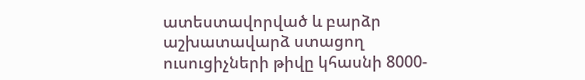ատեստավորված և բարձր աշխատավարձ ստացող ուսուցիչների թիվը կհասնի 8000-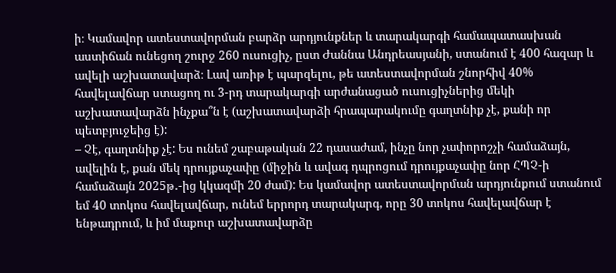ի։ Կամավոր ատեստավորման բարձր արդյունքներ և տարակարգի համապատասխան աստիճան ունեցող շուրջ 260 ուսուցիչ, ըստ Ժաննա Անդրեասյանի, ստանում է 400 հազար և ավելի աշխատավարձ։ Լավ առիթ է պարզելու, թե ատեստավորման շնորհիվ 40% հավելավճար ստացող ու 3-րդ տարակարգի արժանացած ուսուցիչներից մեկի աշխատավարձն ինչքա՞ն է (աշխատավարձի հրապարակումը գաղտնիք չէ, քանի որ պետբյուջեից է):
– Չէ, գաղտնիք չէ: Ես ունեմ շաբաթական 22 դասաժամ, ինչը նոր չափորոշչի համաձայն, ավելին է, քան մեկ դրույքաչափը (միջին և ավագ դպրոցում դրույքաչափը նոր ՀՊՉ-ի համաձայն 2025թ․-ից կկազմի 20 ժամ): Ես կամավոր ատեստավորման արդյունքում ստանում եմ 40 տոկոս հավելավճար, ունեմ երրորդ տարակարգ, որը 30 տոկոս հավելավճար է ենթադրում, և իմ մաքուր աշխատավարձը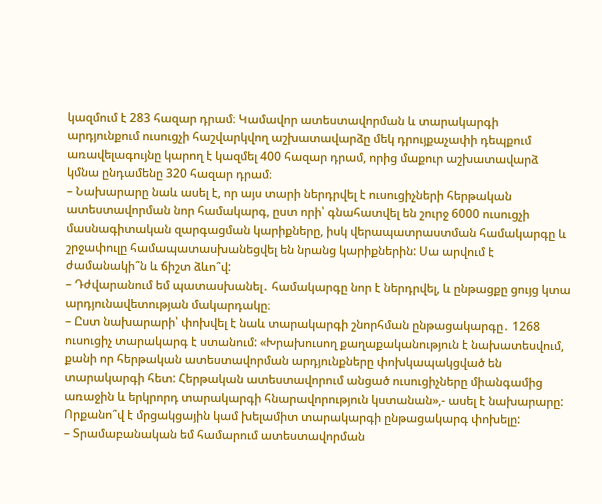կազմում է 283 հազար դրամ։ Կամավոր ատեստավորման և տարակարգի արդյունքում ուսուցչի հաշվարկվող աշխատավարձը մեկ դրույքաչափի դեպքում առավելագույնը կարող է կազմել 400 հազար դրամ, որից մաքուր աշխատավարձ կմնա ընդամենը 320 հազար դրամ։
– Նախարարը նաև ասել է, որ այս տարի ներդրվել է ուսուցիչների հերթական ատեստավորման նոր համակարգ, ըստ որի՝ գնահատվել են շուրջ 6000 ուսուցչի մասնագիտական զարգացման կարիքները, իսկ վերապատրաստման համակարգը և շրջափուլը համապատասխանեցվել են նրանց կարիքներին: Սա արվում է ժամանակի՞ն և ճիշտ ձևո՞վ:
– Դժվարանում եմ պատասխանել․ համակարգը նոր է ներդրվել, և ընթացքը ցույց կտա արդյունավետության մակարդակը։
– Ըստ նախարարի՝ փոխվել է նաև տարակարգի շնորհման ընթացակարգը․ 1268 ուսուցիչ տարակարգ է ստանում: «Խրախուսող քաղաքականություն է նախատեսվում, քանի որ հերթական ատեստավորման արդյունքները փոխկապակցված են տարակարգի հետ: Հերթական ատեստավորում անցած ուսուցիչները միանգամից առաջին և երկրորդ տարակարգի հնարավորություն կստանան»,- ասել է նախարարը: Որքանո՞վ է մրցակցային կամ խելամիտ տարակարգի ընթացակարգ փոխելը:
– Տրամաբանական եմ համարում ատեստավորման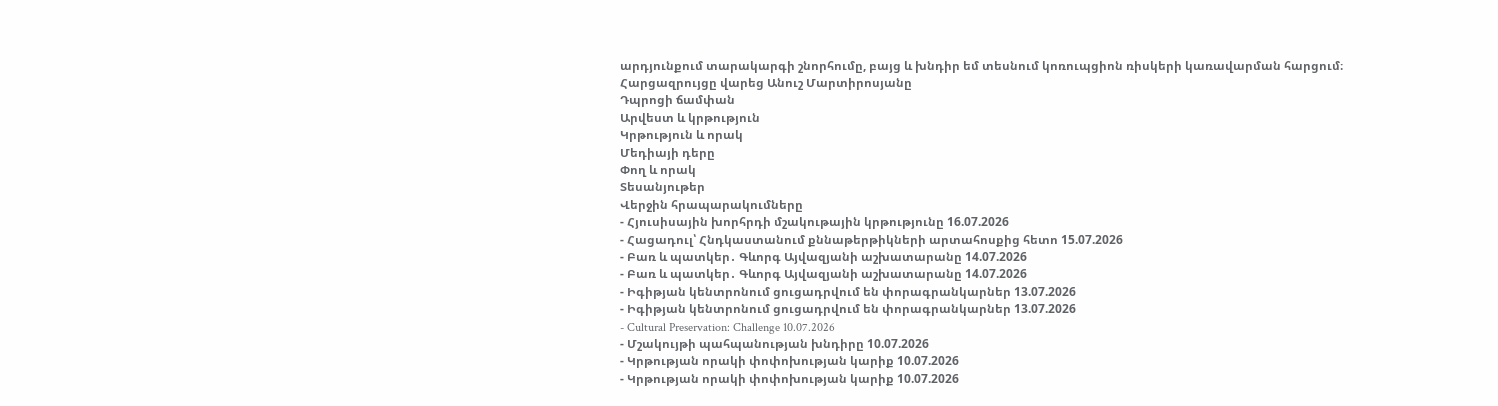արդյունքում տարակարգի շնորհումը, բայց և խնդիր եմ տեսնում կոռուպցիոն ռիսկերի կառավարման հարցում։
Հարցազրույցը վարեց Անուշ Մարտիրոսյանը
Դպրոցի ճամփան
Արվեստ և կրթություն
Կրթություն և որակ
Մեդիայի դերը
Փող և որակ
Տեսանյութեր
Վերջին հրապարակումները
- Հյուսիսային խորհրդի մշակութային կրթությունը 16.07.2026
- Հացադուլ՝ Հնդկաստանում քննաթերթիկների արտահոսքից հետո 15.07.2026
- Բառ և պատկեր․ Գևորգ Այվազյանի աշխատարանը 14.07.2026
- Բառ և պատկեր․ Գևորգ Այվազյանի աշխատարանը 14.07.2026
- Իգիթյան կենտրոնում ցուցադրվում են փորագրանկարներ 13.07.2026
- Իգիթյան կենտրոնում ցուցադրվում են փորագրանկարներ 13.07.2026
- Cultural Preservation: Challenge 10.07.2026
- Մշակույթի պահպանության խնդիրը 10.07.2026
- Կրթության որակի փոփոխության կարիք 10.07.2026
- Կրթության որակի փոփոխության կարիք 10.07.2026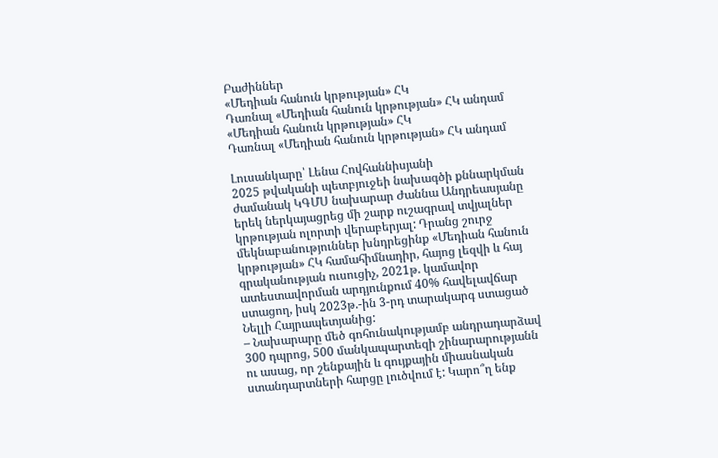Բաժիններ
«Մեդիան հանուն կրթության» ՀԿ
Դառնալ «Մեդիան հանուն կրթության» ՀԿ անդամ
«Մեդիան հանուն կրթության» ՀԿ
Դառնալ «Մեդիան հանուն կրթության» ՀԿ անդամ

Լուսանկարը՝ Լենա Հովհաննիսյանի
2025 թվականի պետբյուջեի նախագծի քննարկման ժամանակ ԿԳՄՍ նախարար Ժաննա Անդրեասյանը երեկ ներկայացրեց մի շարք ուշագրավ տվյալներ կրթության ոլորտի վերաբերյալ: Դրանց շուրջ մեկնաբանություններ խնդրեցինք «Մեդիան հանուն կրթության» ՀԿ համահիմնադիր, հայոց լեզվի և հայ գրականության ուսուցիչ, 2021թ. կամավոր ատեստավորման արդյունքում 40% հավելավճար ստացող, իսկ 2023թ.-ին 3-րդ տարակարգ ստացած Նելլի Հայրապետյանից:
– Նախարարը մեծ գոհունակությամբ անդրադարձավ 300 դպրոց, 500 մանկապարտեզի շինարարությանն ու ասաց, որ շենքային և գույքային միասնական ստանդարտների հարցը լուծվում է: Կարո՞ղ ենք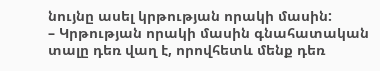նույնը ասել կրթության որակի մասին:
– Կրթության որակի մասին գնահատական տալը դեռ վաղ է, որովհետև մենք դեռ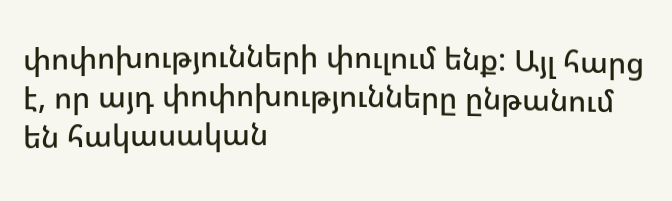փոփոխությունների փուլում ենք: Այլ հարց է, որ այդ փոփոխությունները ընթանում են հակասական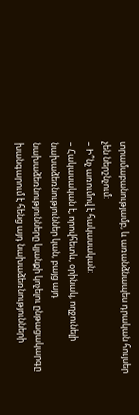տրամաբանությամբ, և առանձնապես դրական հույսեր չեն ներշնչում:
– Ի՞նչ առումով է հակասական:
– Հակասական է, որովհետև, օրինակ, ողջունելի նախաձեռնություններ կան, բայց այդ նախաձեռնությունները կյանքի կոչելու ընթացակարգը խանգարում է հենց այդ նախաձեռնությունների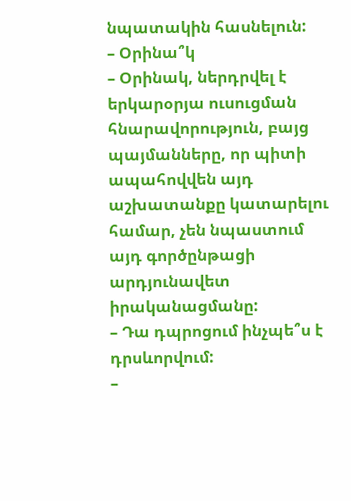նպատակին հասնելուն:
– Օրինա՞կ
– Օրինակ, ներդրվել է երկարօրյա ուսուցման հնարավորություն, բայց պայմանները, որ պիտի ապահովվեն այդ աշխատանքը կատարելու համար, չեն նպաստում այդ գործընթացի արդյունավետ իրականացմանը:
– Դա դպրոցում ինչպե՞ս է դրսևորվում:
–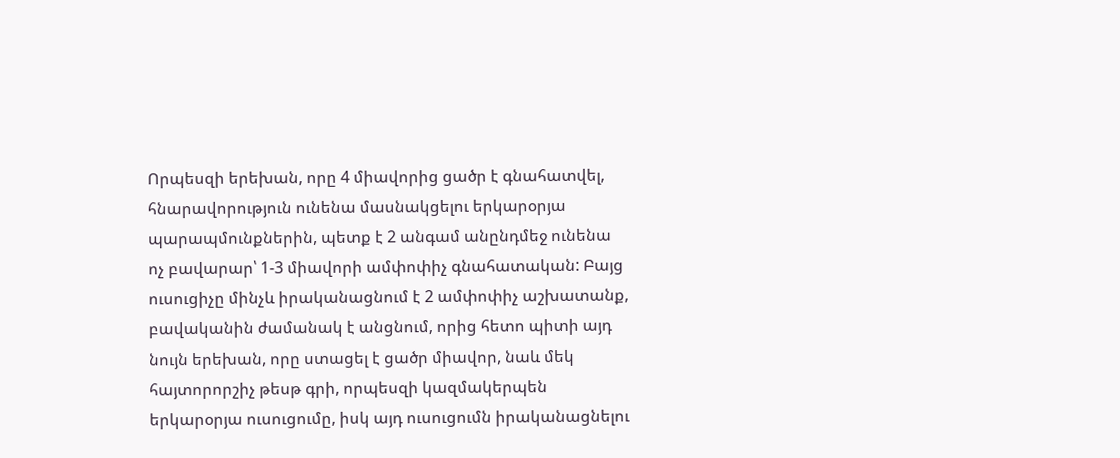Որպեսզի երեխան, որը 4 միավորից ցածր է գնահատվել, հնարավորություն ունենա մասնակցելու երկարօրյա պարապմունքներին, պետք է 2 անգամ անընդմեջ ունենա ոչ բավարար՝ 1-3 միավորի ամփոփիչ գնահատական: Բայց ուսուցիչը մինչև իրականացնում է 2 ամփոփիչ աշխատանք, բավականին ժամանակ է անցնում, որից հետո պիտի այդ նույն երեխան, որը ստացել է ցածր միավոր, նաև մեկ հայտորորշիչ թեսթ գրի, որպեսզի կազմակերպեն երկարօրյա ուսուցումը, իսկ այդ ուսուցումն իրականացնելու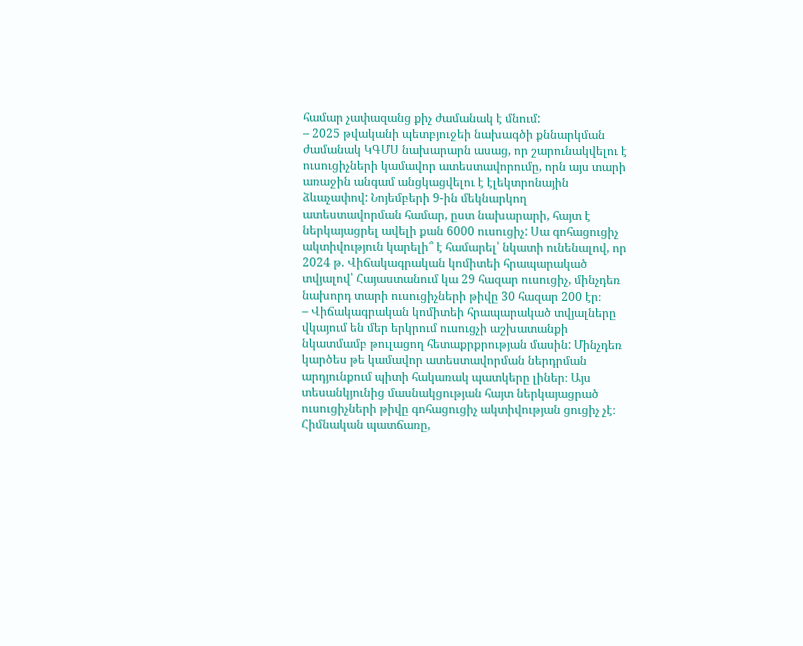համար չափազանց քիչ ժամանակ է մնում:
– 2025 թվականի պետբյուջեի նախագծի քննարկման ժամանակ ԿԳՄՍ նախարարն ասաց, որ շարունակվելու է ուսուցիչների կամավոր ատեստավորումը, որն այս տարի առաջին անգամ անցկացվելու է էլեկտրոնային ձևաչափով: Նոյեմբերի 9-ին մեկնարկող ատեստավորման համար, ըստ նախարարի, հայտ է ներկայացրել ավելի քան 6000 ուսուցիչ: Սա գոհացուցիչ ակտիվություն կարելի՞ է համարել՝ նկատի ունենալով, որ 2024 թ. Վիճակագրական կոմիտեի հրապարակած տվյալով՝ Հայաստանում կա 29 հազար ուսուցիչ, մինչդեռ նախորդ տարի ուսուցիչների թիվը 30 հազար 200 էր։
– Վիճակագրական կոմիտեի հրապարակած տվյալները վկայում են մեր երկրում ուսուցչի աշխատանքի նկատմամբ թուլացող հետաքրքրության մասին: Մինչդեռ կարծես թե կամավոր ատեստավորման ներդրման արդյունքում պիտի հակառակ պատկերը լիներ։ Այս տեսանկյունից մասնակցության հայտ ներկայացրած ուսուցիչների թիվը գոհացուցիչ ակտիվության ցուցիչ չէ։ Հիմնական պատճառը,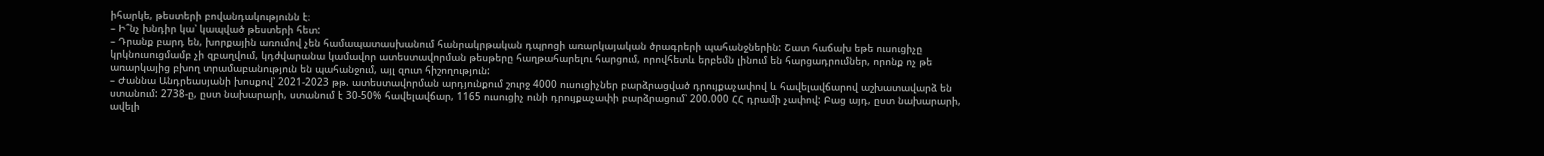իհարկե, թեստերի բովանդակությունն է։
– Ի՞նչ խնդիր կա՝ կապված թեստերի հետ:
– Դրանք բարդ են, խորքային առումով չեն համապատասխանում հանրակրթական դպրոցի առարկայական ծրագրերի պահանջներին: Շատ հաճախ եթե ուսուցիչը կրկնուսուցմամբ չի զբաղվում, կդժվարանա կամավոր ատեստավորման թեսթերը հաղթահարելու հարցում, որովհետև երբեմն լինում են հարցադրումներ, որոնք ոչ թե առարկայից բխող տրամաբանություն են պահանջում, այլ զուտ հիշողություն:
– Ժաննա Անդրեասյանի խոսքով՝ 2021-2023 թթ. ատեստավորման արդյունքում շուրջ 4000 ուսուցիչներ բարձրացված դրույքաչափով և հավելավճարով աշխատավարձ են ստանում: 2738-ը, ըստ նախարարի, ստանում է 30-50% հավելավճար, 1165 ուսուցիչ ունի դրույքաչափի բարձրացում՝ 200.000 ՀՀ դրամի չափով: Բաց այդ, ըստ նախարարի, ավելի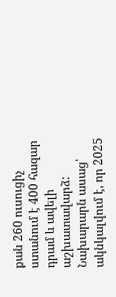քան 260 ուսուցիչ ստանում է 400 հազար դրամ և ավելի աշխատավարձ: Նախարարն ասաց՝ ակնկալվում է, որ 2025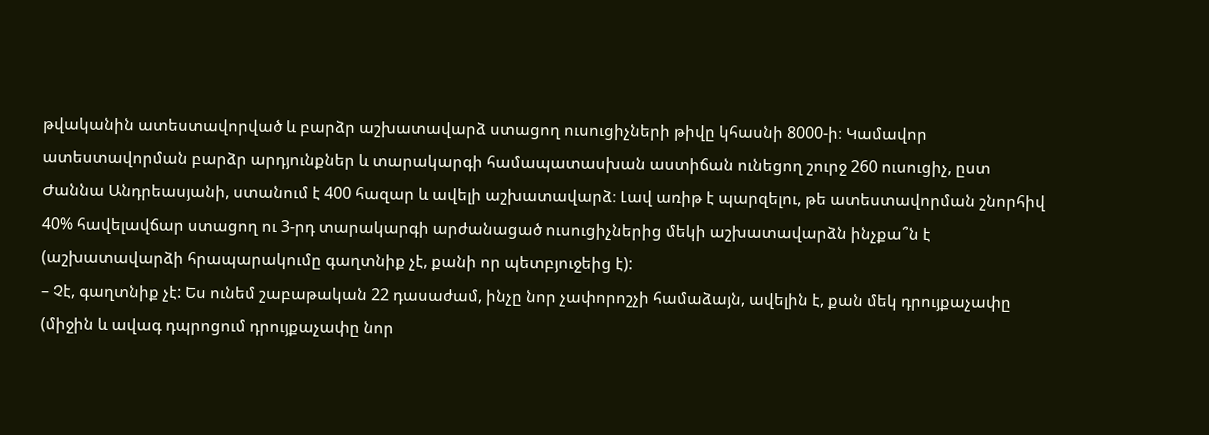թվականին ատեստավորված և բարձր աշխատավարձ ստացող ուսուցիչների թիվը կհասնի 8000-ի։ Կամավոր ատեստավորման բարձր արդյունքներ և տարակարգի համապատասխան աստիճան ունեցող շուրջ 260 ուսուցիչ, ըստ Ժաննա Անդրեասյանի, ստանում է 400 հազար և ավելի աշխատավարձ։ Լավ առիթ է պարզելու, թե ատեստավորման շնորհիվ 40% հավելավճար ստացող ու 3-րդ տարակարգի արժանացած ուսուցիչներից մեկի աշխատավարձն ինչքա՞ն է (աշխատավարձի հրապարակումը գաղտնիք չէ, քանի որ պետբյուջեից է):
– Չէ, գաղտնիք չէ: Ես ունեմ շաբաթական 22 դասաժամ, ինչը նոր չափորոշչի համաձայն, ավելին է, քան մեկ դրույքաչափը (միջին և ավագ դպրոցում դրույքաչափը նոր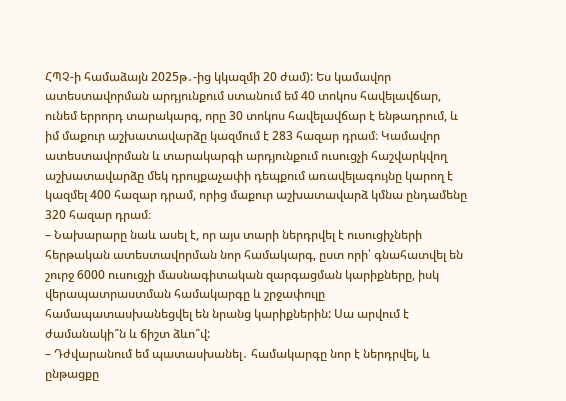ՀՊՉ-ի համաձայն 2025թ․-ից կկազմի 20 ժամ): Ես կամավոր ատեստավորման արդյունքում ստանում եմ 40 տոկոս հավելավճար, ունեմ երրորդ տարակարգ, որը 30 տոկոս հավելավճար է ենթադրում, և իմ մաքուր աշխատավարձը կազմում է 283 հազար դրամ։ Կամավոր ատեստավորման և տարակարգի արդյունքում ուսուցչի հաշվարկվող աշխատավարձը մեկ դրույքաչափի դեպքում առավելագույնը կարող է կազմել 400 հազար դրամ, որից մաքուր աշխատավարձ կմնա ընդամենը 320 հազար դրամ։
– Նախարարը նաև ասել է, որ այս տարի ներդրվել է ուսուցիչների հերթական ատեստավորման նոր համակարգ, ըստ որի՝ գնահատվել են շուրջ 6000 ուսուցչի մասնագիտական զարգացման կարիքները, իսկ վերապատրաստման համակարգը և շրջափուլը համապատասխանեցվել են նրանց կարիքներին: Սա արվում է ժամանակի՞ն և ճիշտ ձևո՞վ:
– Դժվարանում եմ պատասխանել․ համակարգը նոր է ներդրվել, և ընթացքը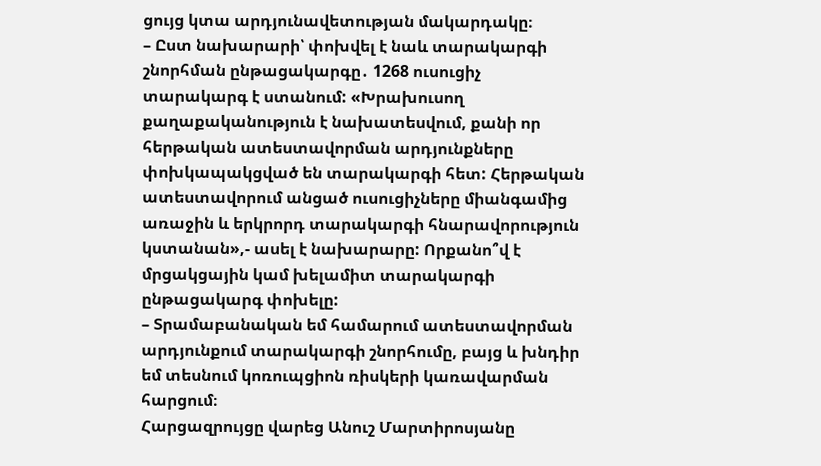ցույց կտա արդյունավետության մակարդակը։
– Ըստ նախարարի՝ փոխվել է նաև տարակարգի շնորհման ընթացակարգը․ 1268 ուսուցիչ տարակարգ է ստանում: «Խրախուսող քաղաքականություն է նախատեսվում, քանի որ հերթական ատեստավորման արդյունքները փոխկապակցված են տարակարգի հետ: Հերթական ատեստավորում անցած ուսուցիչները միանգամից առաջին և երկրորդ տարակարգի հնարավորություն կստանան»,- ասել է նախարարը: Որքանո՞վ է մրցակցային կամ խելամիտ տարակարգի ընթացակարգ փոխելը:
– Տրամաբանական եմ համարում ատեստավորման արդյունքում տարակարգի շնորհումը, բայց և խնդիր եմ տեսնում կոռուպցիոն ռիսկերի կառավարման հարցում։
Հարցազրույցը վարեց Անուշ Մարտիրոսյանը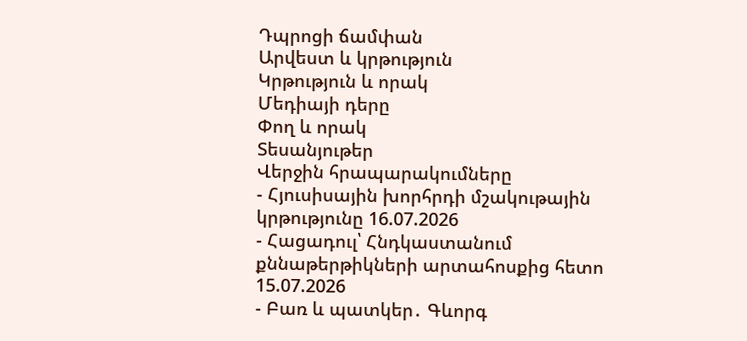Դպրոցի ճամփան
Արվեստ և կրթություն
Կրթություն և որակ
Մեդիայի դերը
Փող և որակ
Տեսանյութեր
Վերջին հրապարակումները
- Հյուսիսային խորհրդի մշակութային կրթությունը 16.07.2026
- Հացադուլ՝ Հնդկաստանում քննաթերթիկների արտահոսքից հետո 15.07.2026
- Բառ և պատկեր․ Գևորգ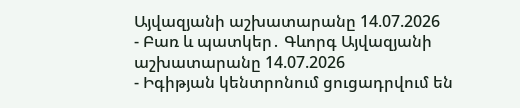Այվազյանի աշխատարանը 14.07.2026
- Բառ և պատկեր․ Գևորգ Այվազյանի աշխատարանը 14.07.2026
- Իգիթյան կենտրոնում ցուցադրվում են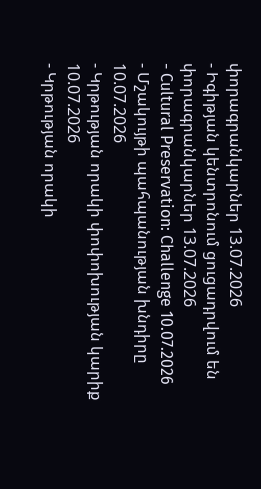փորագրանկարներ 13.07.2026
- Իգիթյան կենտրոնում ցուցադրվում են փորագրանկարներ 13.07.2026
- Cultural Preservation: Challenge 10.07.2026
- Մշակույթի պահպանության խնդիրը 10.07.2026
- Կրթության որակի փոփոխության կարիք 10.07.2026
- Կրթության որակի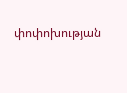փոփոխության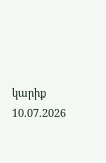կարիք 10.07.2026